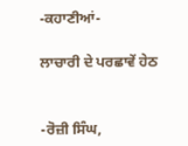-ਕਹਾਣੀਆਂ-

ਲਾਚਾਰੀ ਦੇ ਪਰਛਾਵੇਂ ਹੇਠ


-ਰੋਜ਼ੀ ਸਿੰਘ,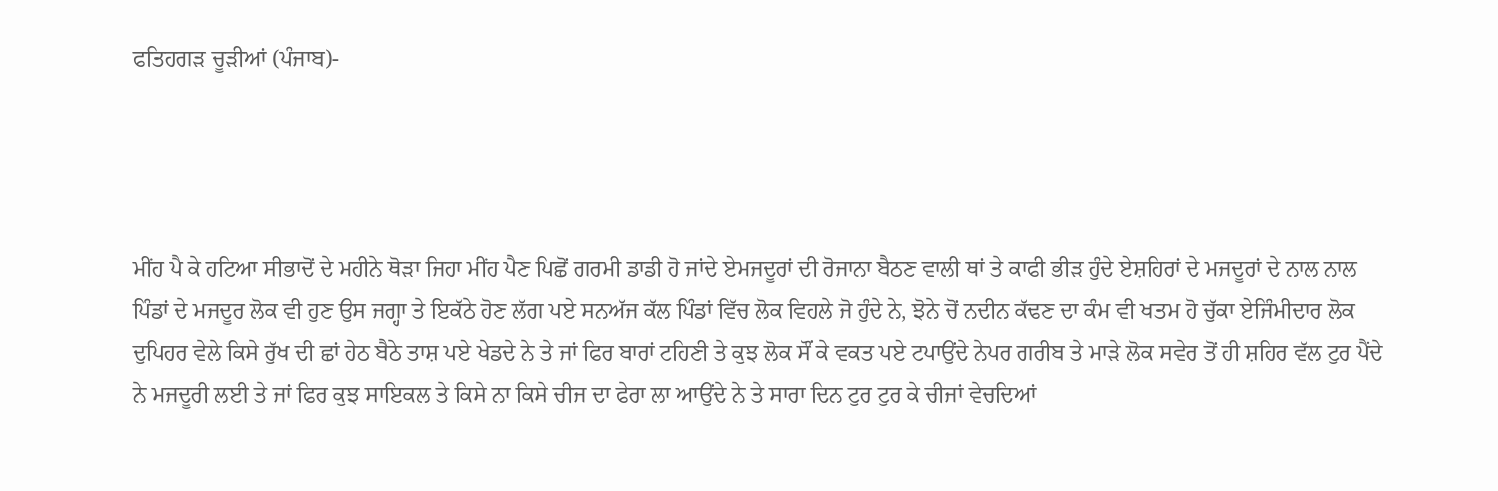ਫਤਿਹਗੜ ਚੂੜੀਆਂ (ਪੰਜਾਬ)-




ਮੀਂਹ ਪੈ ਕੇ ਹਟਿਆ ਸੀਭਾਦੋਂ ਦੇ ਮਹੀਨੇ ਥੋੜਾ ਜਿਹਾ ਮੀਂਹ ਪੈਣ ਪਿਛੋਂ ਗਰਮੀ ਡਾਡੀ ਹੋ ਜਾਂਦੇ ਏਮਜਦੂਰਾਂ ਦੀ ਰੋਜਾਨਾ ਬੈਠਣ ਵਾਲੀ ਥਾਂ ਤੇ ਕਾਫੀ ਭੀੜ ਹੁੰਦੇ ਏਸ਼ਹਿਰਾਂ ਦੇ ਮਜਦੂਰਾਂ ਦੇ ਨਾਲ ਨਾਲ ਪਿੰਡਾਂ ਦੇ ਮਜਦੂਰ ਲੋਕ ਵੀ ਹੁਣ ਉਸ ਜਗ੍ਹਾ ਤੇ ਇਕੱਠੇ ਹੋਣ ਲੱਗ ਪਏ ਸਨਅੱਜ ਕੱਲ ਪਿੰਡਾਂ ਵਿੱਚ ਲੋਕ ਵਿਹਲੇ ਜੋ ਹੁੰਦੇ ਨੇ, ਝੋਨੇ ਚੋਂ ਨਦੀਨ ਕੱਢਣ ਦਾ ਕੰਮ ਵੀ ਖਤਮ ਹੋ ਚੁੱਕਾ ਏਜਿੰਮੀਦਾਰ ਲੋਕ ਦੁਪਿਹਰ ਵੇਲੇ ਕਿਸੇ ਰੁੱਖ ਦੀ ਛਾਂ ਹੇਠ ਬੈਠੇ ਤਾਸ਼ ਪਏ ਖੇਡਦੇ ਨੇ ਤੇ ਜਾਂ ਫਿਰ ਬਾਰਾਂ ਟਹਿਣੀ ਤੇ ਕੁਝ ਲੋਕ ਸੌਂ ਕੇ ਵਕਤ ਪਏ ਟਪਾਉਂਦੇ ਨੇਪਰ ਗਰੀਬ ਤੇ ਮਾੜੇ ਲੋਕ ਸਵੇਰ ਤੋਂ ਹੀ ਸ਼ਹਿਰ ਵੱਲ ਟੁਰ ਪੈਂਦੇ ਨੇ ਮਜਦੂਰੀ ਲਈ ਤੇ ਜਾਂ ਫਿਰ ਕੁਝ ਸਾਇਕਲ ਤੇ ਕਿਸੇ ਨਾ ਕਿਸੇ ਚੀਜ ਦਾ ਫੇਰਾ ਲਾ ਆਉਂਦੇ ਨੇ ਤੇ ਸਾਰਾ ਦਿਨ ਟੁਰ ਟੁਰ ਕੇ ਚੀਜਾਂ ਵੇਚਦਿਆਂ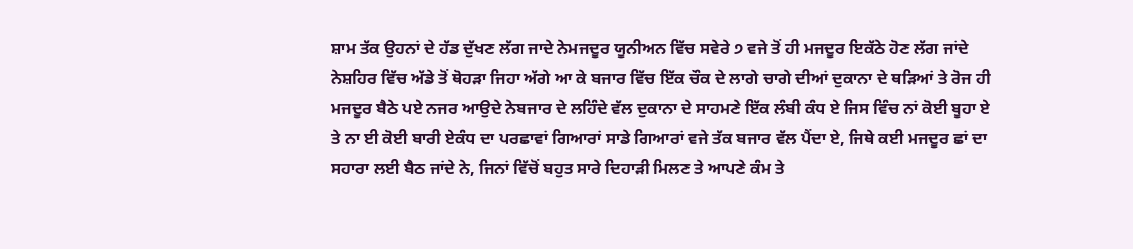ਸ਼ਾਮ ਤੱਕ ਉਹਨਾਂ ਦੇ ਹੱਡ ਦੁੱਖਣ ਲੱਗ ਜਾਦੇ ਨੇਮਜਦੂਰ ਯੂਨੀਅਨ ਵਿੱਚ ਸਵੇਰੇ ੭ ਵਜੇ ਤੋਂ ਹੀ ਮਜਦੂਰ ਇਕੱਠੇ ਹੋਣ ਲੱਗ ਜਾਂਦੇ ਨੇਸ਼ਹਿਰ ਵਿੱਚ ਅੱਡੇ ਤੋਂ ਥੋਹੜਾ ਜਿਹਾ ਅੱਗੇ ਆ ਕੇ ਬਜਾਰ ਵਿੱਚ ਇੱਕ ਚੌਕ ਦੇ ਲਾਗੇ ਚਾਗੇ ਦੀਆਂ ਦੁਕਾਨਾ ਦੇ ਥੜਿਆਂ ਤੇ ਰੋਜ ਹੀ ਮਜਦੂਰ ਬੈਠੇ ਪਏ ਨਜਰ ਆਉਦੇ ਨੇਬਜਾਰ ਦੇ ਲਹਿੰਦੇ ਵੱਲ ਦੁਕਾਨਾ ਦੇ ਸਾਹਮਣੇ ਇੱਕ ਲੰਬੀ ਕੰਧ ਏ ਜਿਸ ਵਿੰਚ ਨਾਂ ਕੋਈ ਬੂਹਾ ਏ ਤੇ ਨਾ ਈ ਕੋਈ ਬਾਰੀ ਏਕੰਧ ਦਾ ਪਰਛਾਵਾਂ ਗਿਆਰਾਂ ਸਾਡੇ ਗਿਆਰਾਂ ਵਜੇ ਤੱਕ ਬਜਾਰ ਵੱਲ ਪੈਂਦਾ ਏ, ਜਿਥੇ ਕਈ ਮਜਦੂਰ ਛਾਂ ਦਾ ਸਹਾਰਾ ਲਈ ਬੈਠ ਜਾਂਦੇ ਨੇ, ਜਿਨਾਂ ਵਿੱਚੋਂ ਬਹੁਤ ਸਾਰੇ ਦਿਹਾੜੀ ਮਿਲਣ ਤੇ ਆਪਣੇ ਕੰਮ ਤੇ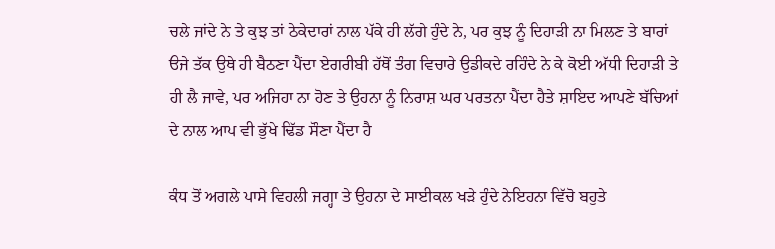ਚਲੇ ਜਾਂਦੇ ਨੇ ਤੇ ਕੁਝ ਤਾਂ ਠੇਕੇਦਾਰਾਂ ਨਾਲ ਪੱਕੇ ਹੀ ਲੱਗੇ ਹੁੰਦੇ ਨੇ, ਪਰ ਕੁਝ ਨੂੰ ਦਿਹਾੜੀ ਨਾ ਮਿਲਣ ਤੇ ਬਾਰਾਂ ੳਜੇ ਤੱਕ ਉਥੇ ਹੀ ਬੈਠਣਾ ਪੈਂਦਾ ਏਗਰੀਬੀ ਹੱਥੋਂ ਤੰਗ ਵਿਚਾਰੇ ਉਡੀਕਦੇ ਰਹਿੰਦੇ ਨੇ ਕੇ ਕੋਈ ਅੱਧੀ ਦਿਹਾੜੀ ਤੇ ਹੀ ਲੈ ਜਾਵੇ, ਪਰ ਅਜਿਹਾ ਨਾ ਹੋਣ ਤੇ ਉਹਨਾ ਨੂੰ ਨਿਰਾਸ਼ ਘਰ ਪਰਤਨਾ ਪੈਂਦਾ ਹੈਤੇ ਸ਼ਾਇਦ ਆਪਣੇ ਬੱਚਿਆਂ ਦੇ ਨਾਲ ਆਪ ਵੀ ਭੁੱਖੇ ਢਿੱਡ ਸੌਣਾ ਪੈਂਦਾ ਹੈ

ਕੰਧ ਤੋਂ ਅਗਲੇ ਪਾਸੇ ਵਿਹਲੀ ਜਗ੍ਹਾ ਤੇ ਉਹਨਾ ਦੇ ਸਾਈਕਲ ਖੜੇ ਹੁੰਦੇ ਨੇਇਹਨਾ ਵਿੱਚੋ ਬਹੁਤੇ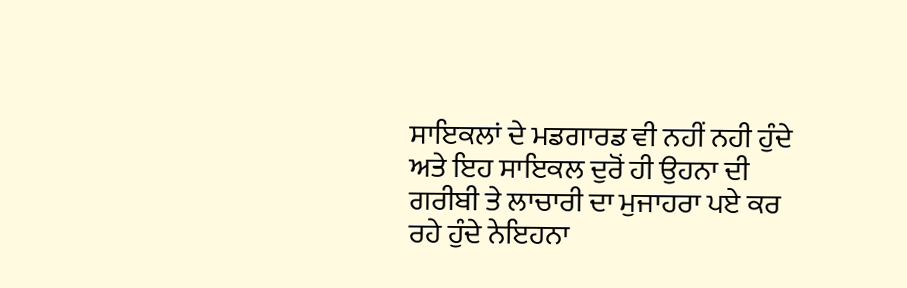ਸਾਇਕਲਾਂ ਦੇ ਮਡਗਾਰਡ ਵੀ ਨਹੀਂ ਨਹੀ ਹੁੰਦੇ ਅਤੇ ਇਹ ਸਾਇਕਲ ਦੁਰੋਂ ਹੀ ਉਹਨਾ ਦੀ ਗਰੀਬੀ ਤੇ ਲਾਚਾਰੀ ਦਾ ਮੁਜਾਹਰਾ ਪਏ ਕਰ ਰਹੇ ਹੁੰਦੇ ਨੇਇਹਨਾ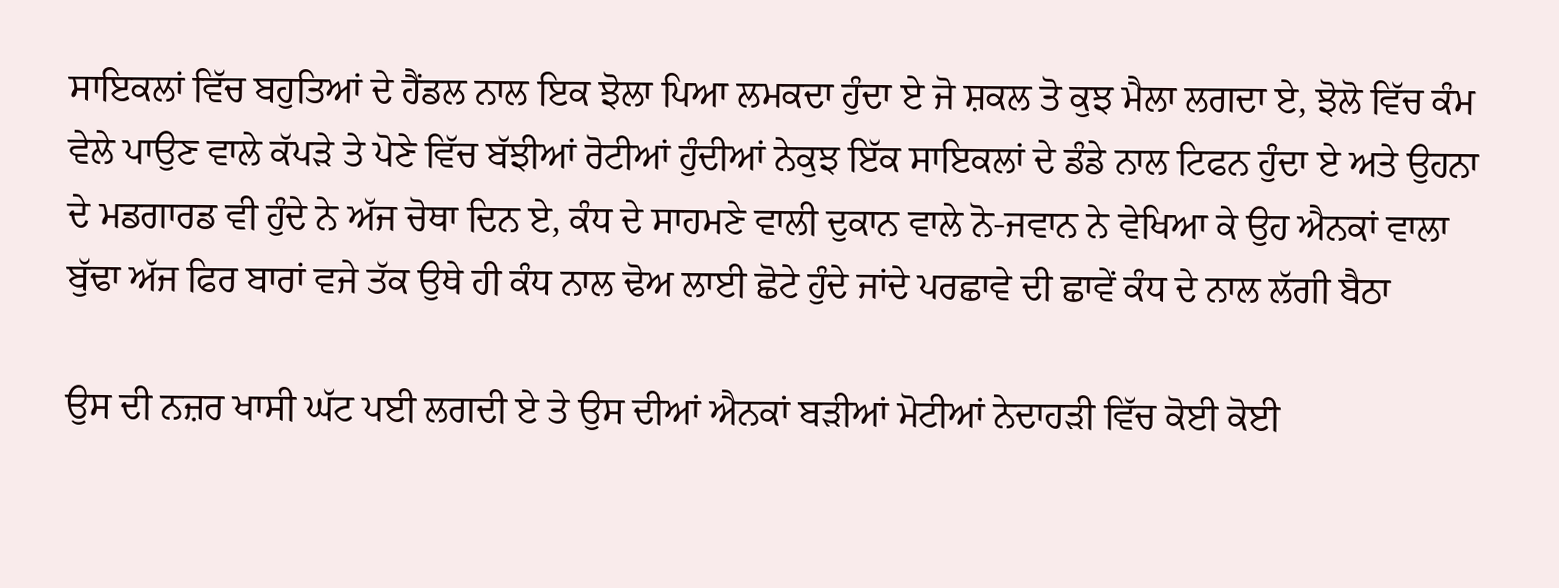ਸਾਇਕਲਾਂ ਵਿੱਚ ਬਹੁਤਿਆਂ ਦੇ ਹੈਂਡਲ ਨਾਲ ਇਕ ਝੋਲਾ ਪਿਆ ਲਮਕਦਾ ਹੁੰਦਾ ਏ ਜੋ ਸ਼ਕਲ ਤੋ ਕੁਝ ਮੈਲਾ ਲਗਦਾ ਏ, ਝੋਲੋ ਵਿੱਚ ਕੰਮ ਵੇਲੇ ਪਾਉਣ ਵਾਲੇ ਕੱਪੜੇ ਤੇ ਪੋਣੇ ਵਿੱਚ ਬੱਝੀਆਂ ਰੋਟੀਆਂ ਹੁੰਦੀਆਂ ਨੇਕੁਝ ਇੱਕ ਸਾਇਕਲਾਂ ਦੇ ਡੰਡੇ ਨਾਲ ਟਿਫਨ ਹੁੰਦਾ ਏ ਅਤੇ ਉਹਨਾ ਦੇ ਮਡਗਾਰਡ ਵੀ ਹੁੰਦੇ ਨੇ ਅੱਜ ਚੋਥਾ ਦਿਨ ਏ, ਕੰਧ ਦੇ ਸਾਹਮਣੇ ਵਾਲੀ ਦੁਕਾਨ ਵਾਲੇ ਨੋ-ਜਵਾਨ ਨੇ ਵੇਖਿਆ ਕੇ ਉਹ ਐਨਕਾਂ ਵਾਲਾ ਬੁੱਢਾ ਅੱਜ ਫਿਰ ਬਾਰਾਂ ਵਜੇ ਤੱਕ ਉਥੇ ਹੀ ਕੰਧ ਨਾਲ ਢੋਅ ਲਾਈ ਛੋਟੇ ਹੁੰਦੇ ਜਾਂਦੇ ਪਰਛਾਵੇ ਦੀ ਛਾਵੇਂ ਕੰਧ ਦੇ ਨਾਲ ਲੱਗੀ ਬੈਠਾ

ਉਸ ਦੀ ਨਜ਼ਰ ਖਾਸੀ ਘੱਟ ਪਈ ਲਗਦੀ ਏ ਤੇ ਉਸ ਦੀਆਂ ਐਨਕਾਂ ਬੜੀਆਂ ਮੋਟੀਆਂ ਨੇਦਾਹੜੀ ਵਿੱਚ ਕੋਈ ਕੋਈ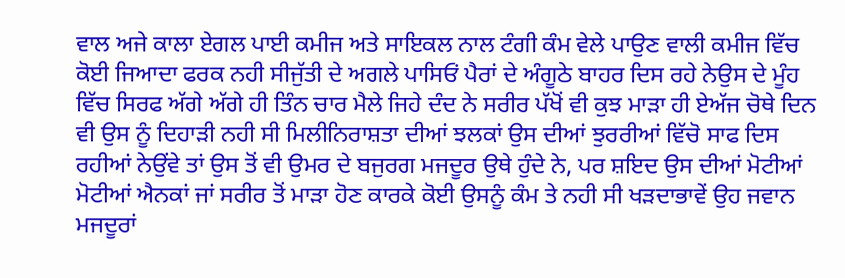ਵਾਲ ਅਜੇ ਕਾਲਾ ਏਗਲ ਪਾਈ ਕਮੀਜ ਅਤੇ ਸਾਇਕਲ ਨਾਲ ਟੰਗੀ ਕੰਮ ਵੇਲੇ ਪਾਉਣ ਵਾਲੀ ਕਮੀਜ ਵਿੱਚ ਕੋਈ ਜਿਆਦਾ ਫਰਕ ਨਹੀ ਸੀਜੁੱਤੀ ਦੇ ਅਗਲੇ ਪਾਸਿਓਂ ਪੈਰਾਂ ਦੇ ਅੰਗੂਠੇ ਬਾਹਰ ਦਿਸ ਰਹੇ ਨੇਉਸ ਦੇ ਮੂੰਹ ਵਿੱਚ ਸਿਰਫ ਅੱਗੇ ਅੱਗੇ ਹੀ ਤਿੰਨ ਚਾਰ ਮੈਲੇ ਜਿਹੇ ਦੰਦ ਨੇ ਸਰੀਰ ਪੱਖੋਂ ਵੀ ਕੁਝ ਮਾੜਾ ਹੀ ਏਅੱਜ ਚੋਥੇ ਦਿਨ ਵੀ ਉਸ ਨੂੰ ਦਿਹਾੜੀ ਨਹੀ ਸੀ ਮਿਲੀਨਿਰਾਸ਼ਤਾ ਦੀਆਂ ਝਲਕਾਂ ਉਸ ਦੀਆਂ ਝੁਰਰੀਆਂ ਵਿੱਚੋ ਸਾਫ ਦਿਸ ਰਹੀਆਂ ਨੇਉਂਵੇ ਤਾਂ ਉਸ ਤੋਂ ਵੀ ਉਮਰ ਦੇ ਬਜੁਰਗ ਮਜਦੂਰ ਉਥੇ ਹੁੰਦੇ ਨੇ, ਪਰ ਸ਼ਇਦ ਉਸ ਦੀਆਂ ਮੋਟੀਆਂ ਮੋਟੀਆਂ ਐਨਕਾਂ ਜਾਂ ਸਰੀਰ ਤੋਂ ਮਾੜਾ ਹੋਣ ਕਾਰਕੇ ਕੋਈ ਉਸਨੂੰ ਕੰਮ ਤੇ ਨਹੀ ਸੀ ਖੜਦਾਭਾਵੇਂ ਉਹ ਜਵਾਨ ਮਜਦੂਰਾਂ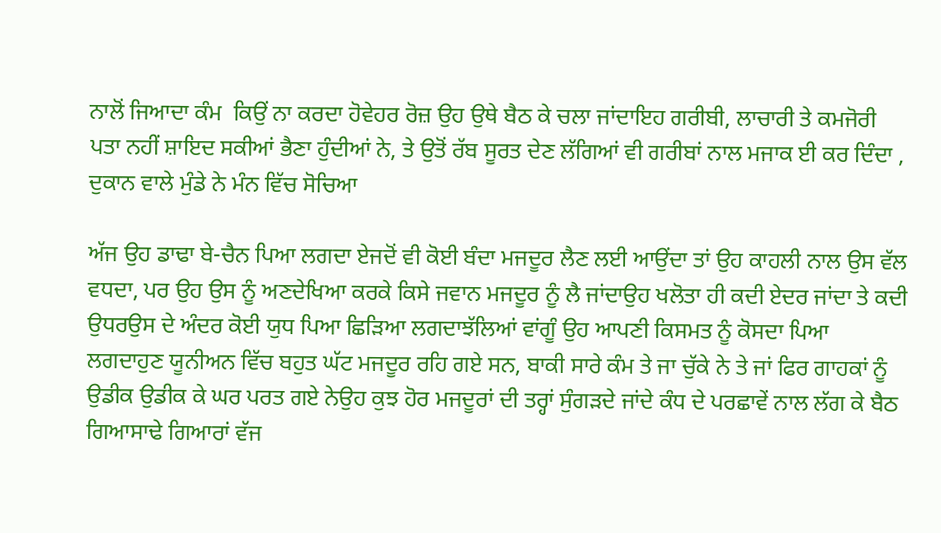ਨਾਲੋਂ ਜਿਆਦਾ ਕੰਮ  ਕਿਉਂ ਨਾ ਕਰਦਾ ਹੋਵੇਹਰ ਰੋਜ਼ ਉਹ ਉਥੇ ਬੈਠ ਕੇ ਚਲਾ ਜਾਂਦਾਇਹ ਗਰੀਬੀ, ਲਾਚਾਰੀ ਤੇ ਕਮਜੋਰੀ ਪਤਾ ਨਹੀਂ ਸ਼ਾਇਦ ਸਕੀਆਂ ਭੈਣਾ ਹੁੰਦੀਆਂ ਨੇ, ਤੇ ਉਤੋਂ ਰੱਬ ਸੂਰਤ ਦੇਣ ਲੱਗਿਆਂ ਵੀ ਗਰੀਬਾਂ ਨਾਲ ਮਜਾਕ ਈ ਕਰ ਦਿੰਦਾ , ਦੁਕਾਨ ਵਾਲੇ ਮੁੰਡੇ ਨੇ ਮੰਨ ਵਿੱਚ ਸੋਚਿਆ

ਅੱਜ ਉਹ ਡਾਢਾ ਬੇ-ਚੈਨ ਪਿਆ ਲਗਦਾ ਏਜਦੋਂ ਵੀ ਕੋਈ ਬੰਦਾ ਮਜਦੂਰ ਲੈਣ ਲਈ ਆਉਂਦਾ ਤਾਂ ਉਹ ਕਾਹਲੀ ਨਾਲ ਉਸ ਵੱਲ ਵਧਦਾ, ਪਰ ਉਹ ਉਸ ਨੂੰ ਅਣਦੇਖਿਆ ਕਰਕੇ ਕਿਸੇ ਜਵਾਨ ਮਜਦੂਰ ਨੂੰ ਲੈ ਜਾਂਦਾਉਹ ਖਲੋਤਾ ਹੀ ਕਦੀ ਏਦਰ ਜਾਂਦਾ ਤੇ ਕਦੀ ਉਧਰਉਸ ਦੇ ਅੰਦਰ ਕੋਈ ਯੁਧ ਪਿਆ ਛਿੜਿਆ ਲਗਦਾਝੱਲਿਆਂ ਵਾਂਗੂੰ ਉਹ ਆਪਣੀ ਕਿਸਮਤ ਨੂੰ ਕੋਸਦਾ ਪਿਆ ਲਗਦਾਹੁਣ ਯੂਨੀਅਨ ਵਿੱਚ ਬਹੁਤ ਘੱਟ ਮਜਦੂਰ ਰਹਿ ਗਏ ਸਨ, ਬਾਕੀ ਸਾਰੇ ਕੰਮ ਤੇ ਜਾ ਚੁੱਕੇ ਨੇ ਤੇ ਜਾਂ ਫਿਰ ਗਾਹਕਾਂ ਨੂੰ ਉਡੀਕ ਉਡੀਕ ਕੇ ਘਰ ਪਰਤ ਗਏ ਨੇਉਹ ਕੁਝ ਹੋਰ ਮਜਦੂਰਾਂ ਦੀ ਤਰ੍ਹਾਂ ਸੁੰਗੜਦੇ ਜਾਂਦੇ ਕੰਧ ਦੇ ਪਰਛਾਵੇਂ ਨਾਲ ਲੱਗ ਕੇ ਬੈਠ ਗਿਆਸਾਢੇ ਗਿਆਰਾਂ ਵੱਜ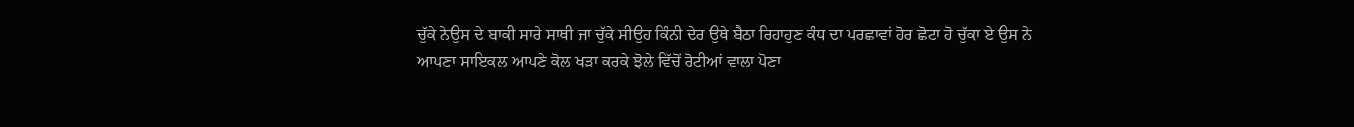ਚੁੱਕੇ ਨੇਉਸ ਦੇ ਬਾਕੀ ਸਾਰੇ ਸਾਥੀ ਜਾ ਚੁੱਕੇ ਸੀਉਹ ਕਿੰਨੀ ਦੇਰ ਉਥੇ ਬੈਠਾ ਰਿਹਾਹੁਣ ਕੰਧ ਦਾ ਪਰਛਾਵਾਂ ਹੋਰ ਛੋਟਾ ਹੋ ਚੁੱਕਾ ਏ ਉਸ ਨੇ ਆਪਣਾ ਸਾਇਕਲ ਆਪਣੇ ਕੋਲ ਖੜਾ ਕਰਕੇ ਝੋਲੇ ਵਿੱਚੋਂ ਰੋਟੀਆਂ ਵਾਲਾ ਪੋਣਾ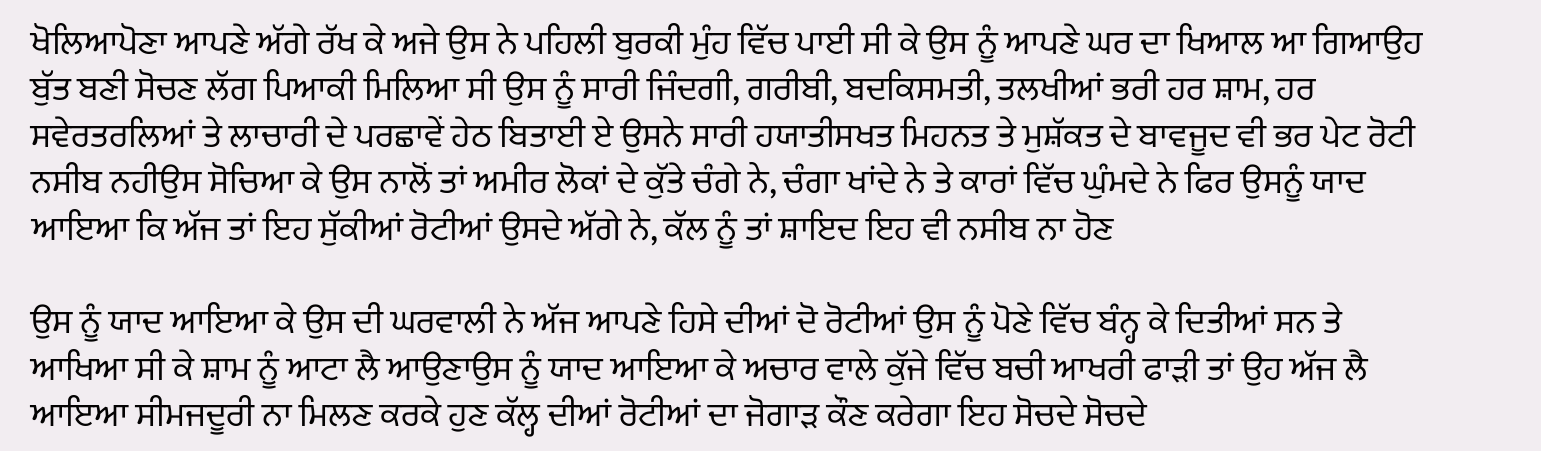ਖੋਲਿਆਪੋਣਾ ਆਪਣੇ ਅੱਗੇ ਰੱਖ ਕੇ ਅਜੇ ਉਸ ਨੇ ਪਹਿਲੀ ਬੁਰਕੀ ਮੁੰਹ ਵਿੱਚ ਪਾਈ ਸੀ ਕੇ ਉਸ ਨੂੰ ਆਪਣੇ ਘਰ ਦਾ ਖਿਆਲ ਆ ਗਿਆਉਹ ਬੁੱਤ ਬਣੀ ਸੋਚਣ ਲੱਗ ਪਿਆਕੀ ਮਿਲਿਆ ਸੀ ਉਸ ਨੂੰ ਸਾਰੀ ਜਿੰਦਗੀ, ਗਰੀਬੀ, ਬਦਕਿਸਮਤੀ, ਤਲਖੀਆਂ ਭਰੀ ਹਰ ਸ਼ਾਮ, ਹਰ ਸਵੇਰਤਰਲਿਆਂ ਤੇ ਲਾਚਾਰੀ ਦੇ ਪਰਛਾਵੇਂ ਹੇਠ ਬਿਤਾਈ ਏ ਉਸਨੇ ਸਾਰੀ ਹਯਾਤੀਸਖਤ ਮਿਹਨਤ ਤੇ ਮੁਸ਼ੱਕਤ ਦੇ ਬਾਵਜੂਦ ਵੀ ਭਰ ਪੇਟ ਰੋਟੀ ਨਸੀਬ ਨਹੀਉਸ ਸੋਚਿਆ ਕੇ ਉਸ ਨਾਲੋਂ ਤਾਂ ਅਮੀਰ ਲੋਕਾਂ ਦੇ ਕੁੱਤੇ ਚੰਗੇ ਨੇ, ਚੰਗਾ ਖਾਂਦੇ ਨੇ ਤੇ ਕਾਰਾਂ ਵਿੱਚ ਘੁੰਮਦੇ ਨੇ ਫਿਰ ਉਸਨੂੰ ਯਾਦ ਆਇਆ ਕਿ ਅੱਜ ਤਾਂ ਇਹ ਸੁੱਕੀਆਂ ਰੋਟੀਆਂ ਉਸਦੇ ਅੱਗੇ ਨੇ, ਕੱਲ ਨੂੰ ਤਾਂ ਸ਼ਾਇਦ ਇਹ ਵੀ ਨਸੀਬ ਨਾ ਹੋਣ

ਉਸ ਨੂੰ ਯਾਦ ਆਇਆ ਕੇ ਉਸ ਦੀ ਘਰਵਾਲੀ ਨੇ ਅੱਜ ਆਪਣੇ ਹਿਸੇ ਦੀਆਂ ਦੋ ਰੋਟੀਆਂ ਉਸ ਨੂੰ ਪੋਣੇ ਵਿੱਚ ਬੰਨ੍ਹ ਕੇ ਦਿਤੀਆਂ ਸਨ ਤੇ ਆਖਿਆ ਸੀ ਕੇ ਸ਼ਾਮ ਨੂੰ ਆਟਾ ਲੈ ਆਉਣਾਉਸ ਨੂੰ ਯਾਦ ਆਇਆ ਕੇ ਅਚਾਰ ਵਾਲੇ ਕੁੱਜੇ ਵਿੱਚ ਬਚੀ ਆਖਰੀ ਫਾੜੀ ਤਾਂ ਉਹ ਅੱਜ ਲੈ ਆਇਆ ਸੀਮਜਦੂਰੀ ਨਾ ਮਿਲਣ ਕਰਕੇ ਹੁਣ ਕੱਲ੍ਹ ਦੀਆਂ ਰੋਟੀਆਂ ਦਾ ਜੋਗਾੜ ਕੌਣ ਕਰੇਗਾ ਇਹ ਸੋਚਦੇ ਸੋਚਦੇ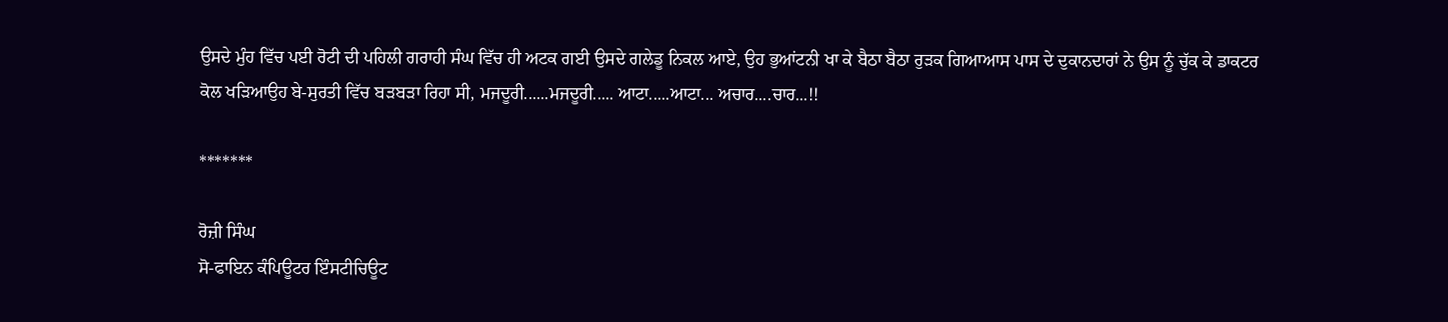ਉਸਦੇ ਮੁੰਹ ਵਿੱਚ ਪਈ ਰੋਟੀ ਦੀ ਪਹਿਲੀ ਗਰਾਹੀ ਸੰਘ ਵਿੱਚ ਹੀ ਅਟਕ ਗਈ ਉਸਦੇ ਗਲੇਡੂ ਨਿਕਲ ਆਏ, ਉਹ ਭੁਆਂਟਨੀ ਖਾ ਕੇ ਬੈਠਾ ਬੈਠਾ ਰੁੜਕ ਗਿਆਆਸ ਪਾਸ ਦੇ ਦੁਕਾਨਦਾਰਾਂ ਨੇ ਉਸ ਨੂੰ ਚੁੱਕ ਕੇ ਡਾਕਟਰ ਕੋਲ ਖੜਿਆਉਹ ਬੇ-ਸੁਰਤੀ ਵਿੱਚ ਬੜਬੜਾ ਰਿਹਾ ਸੀ, ਮਜਦੂਰੀ......ਮਜਦੂਰੀ..... ਆਟਾ.....ਆਟਾ... ਅਚਾਰ....ਚਾਰ...!!

*******

ਰੋਜ਼ੀ ਸਿੰਘ
ਸੋ-ਫਾਇਨ ਕੰਪਿਊਟਰ ਇੰਸਟੀਚਿਊਟ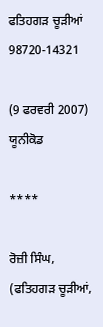ਫਤਿਹਗੜ ਚੂੜੀਆਂ
98720-14321

(9 ਫਰਵਰੀ 2007) ਯੂਨੀਕੋਡ

****

ਰੋਜ਼ੀ ਸਿੰਘ, (ਫਤਿਹਗੜ ਚੂੜੀਆਂ,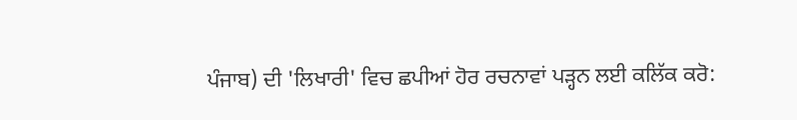ਪੰਜਾਬ) ਦੀ 'ਲਿਖਾਰੀ' ਵਿਚ ਛਪੀਆਂ ਹੋਰ ਰਚਨਾਵਾਂ ਪੜ੍ਹਨ ਲਈ ਕਲਿੱਕ ਕਰੋ: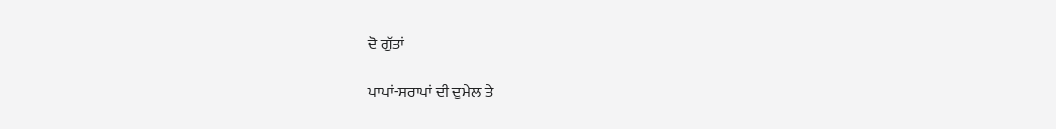ਦੋ ਗੁੱਤਾਂ

ਪਾਪਾਂ-ਸਰਾਪਾਂ ਦੀ ਦੁਮੇਲ ਤੇ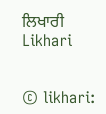ਲਿਖਾਰੀ
Likhari


© likhari: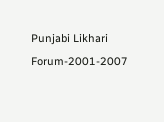Punjabi Likhari Forum-2001-2007